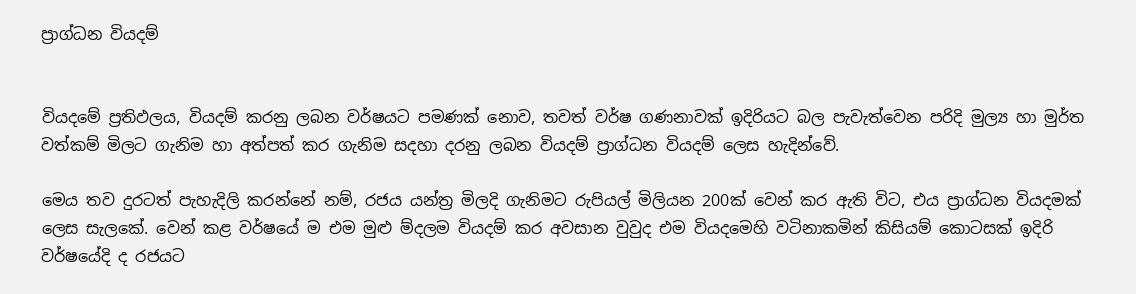ප්‍රාග්ධන වියදම්


වියදමේ ප්‍රතිඵලය, වියදම් කරනු ලබන වර්ෂයට පමණක් නොව, තවත් වර්ෂ ගණනාවක් ඉදිරියට බල පැවැත්වෙන පරිදි මුල්‍ය හා මුර්ත වත්කම් මිලට ගැනිම හා අත්පත් කර ගැනිම සදහා දරනු ලබන වියදම් ප්‍රාග්ධන වියදම් ලෙස හැදින්වේ.

මෙය තව දුරටත් පැහැදිලි කරන්නේ නම්, රජය යන්ත්‍ර මිලදි ගැනිමට රුපියල් මිලියන 200ක් වෙන් කර ඇති විට, එය ප්‍රාග්ධන වියදමක් ලෙස සැලකේ. වෙන් කළ වර්ෂයේ ම එම මුළු ම්දලම වියදම් කර අවසාන වුවුද එම වියදමෙහි වටිනාකමින් කිසියම් කොටසක් ඉදිරි වර්ෂයේදි ද රජයට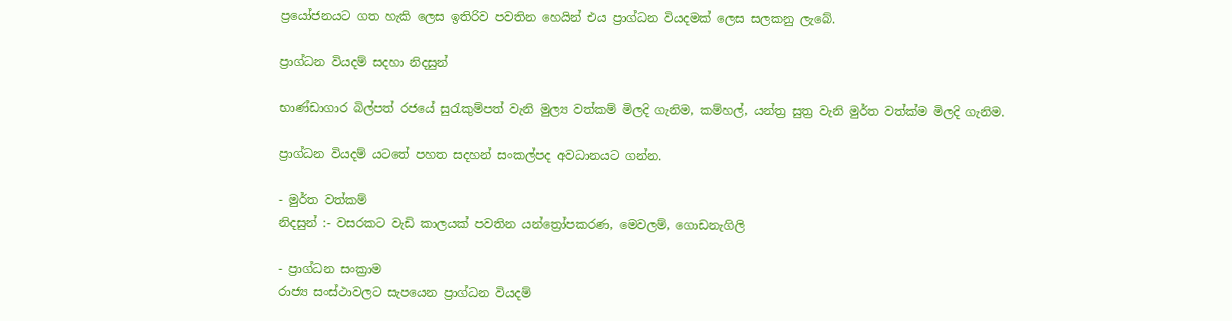ප්‍රයෝජනයට ගත හැකි ලෙස ඉතිරිව පවතින හෙයින් එය ප්‍රාග්ධන වියදමක් ලෙස සලකනු ලැබේ.

ප්‍රාග්ධන වියදම් සදහා නිදසුන්

භාණ්ඩාගාර බිල්පත් රජයේ සුරැකුම්පත් වැනි මුල්‍ය වත්කම් මිලදි ගැනිම, කම්හල්, යන්ත්‍ර සුත්‍ර වැනි මුර්ත වත්ක්ම මිලදි ගැනිම.

ප්‍රාග්ධන වියදම් යටතේ පහත සදහන් සංකල්පද අවධානයට ගන්න.

- මුර්ත වත්කම්
නිදසුන් :- වසරකට වැඩි කාලයක් පවතින යන්ත්‍රෝපකරණ, මෙවලම්, ගොඩනැගිලි

- ප්‍රාග්ධන සංක්‍රාම
රාජ්‍ය සංස්ථාවලට සැපයෙන ප්‍රාග්ධන වියදම්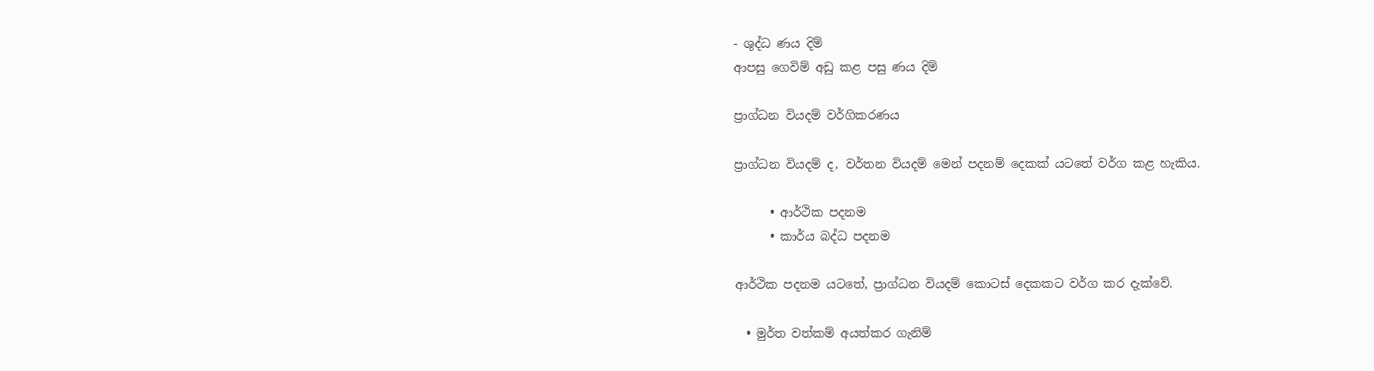- ශුද්ධ ණය දිම්
ආපසු ගෙවිම් අඩු කළ පසු ණය දිම්

ප්‍රාග්ධන වියදම් වර්ගිකරණය

ප්‍රාග්ධන වියදම් ද, වර්තන වියදම් මෙන් පදනම් දෙකක් යටතේ වර්ග කළ හැකිය.

      • ආර්ථික පදනම
      • කාර්ය බද්ධ පදනම

ආර්ථික පදනම යටතේ, ප්‍රාග්ධන වියදම් කොටස් දෙකකට වර්ග කර දැක්වේ.

  • මුර්ත වත්කම් අයත්කර ගැනිම්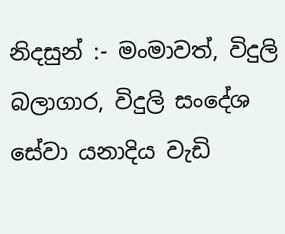නිදසුන් :- මංමාවත්, විදුලි බලාගාර, විදුලි සංදේශ සේවා යනාදිය වැඩි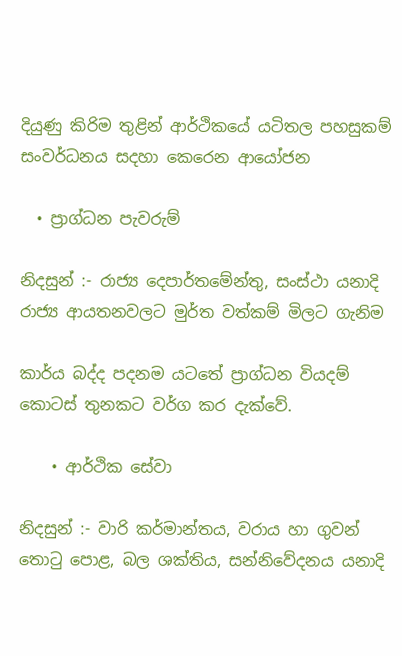දියුණු කිරිම තුළින් ආර්ථිකයේ යටිතල පහසුකම් සංවර්ධනය සදහා කෙරෙන ආයෝජන

  • ප්‍රාග්ධන පැවරුම්

නිදසුන් :- රාජ්‍ය දෙපාර්තමේන්තු, සංස්ථා යනාදි රාජ්‍ය ආයතනවලට මුර්ත වත්කම් මිලට ගැනිම

කාර්ය බද්ද පදනම යටතේ ප්‍රාග්ධන වියදම් කොටස් තුනකට වර්ග කර දැක්වේ.

    • ආර්ථික සේවා

නිදසුන් :- වාරි කර්මාන්තය, වරාය හා ගුවන් තොටු පොළ, බල ශක්තිය, සන්නිවේදනය යනාදි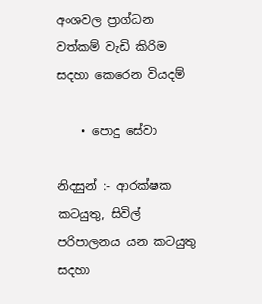අංශවල ප්‍රාග්ධන වත්කම් වැඩි කිරිම සදහා කෙරෙන වියදම්

    • පොදු සේවා

නිදසුන් :- ආරක්ෂක කටයුතු, සිවිල් පරිපාලනය යන කටයුතු සදහා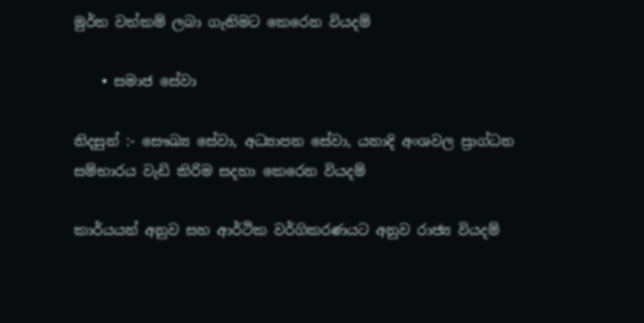මුර්ත වත්කම් ලබා ගැනිමට කෙරෙන වියදම්

    • සමාජ සේවා

නිදසුන් :- සෞඛ්‍ය සේවා, අධ්‍යාපන සේවා, යනාදි අංශවල ප්‍රාග්ධන සම්භාරය වැඩි කිරිම සදහා කෙරෙන වියදම්

කාර්යයන් අනුව සහ ආර්ථික වර්ගිකරණයට අනුව රාජ්‍ය වියදම්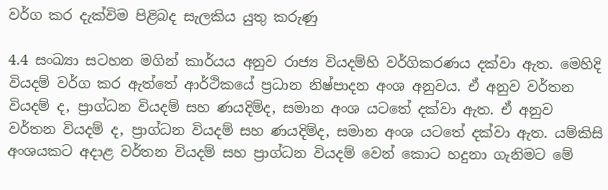වර්ග කර දැක්විම පිළිබද සැලකිය යුතු කරුණු

4.4 සංඛ්‍යා සටහන මගින් කාර්යය අනුව රාජ්‍ය වියදම්හි වර්ගිකරණය දක්වා ඇත. මෙහිදි වියදම් වර්ග කර ඇත්තේ ආර්ථිකයේ ප්‍රධාන නිෂ්පාදන අංශ අනුවය. ඒ අනුව වර්තන වියදම් ද, ප්‍රාග්ධන වියදම් සහ ණයදිම්ද, සමාන අංශ යටතේ දක්වා ඇත. ඒ අනුව වර්තන වියදම් ද, ප්‍රාග්ධන වියදම් සහ ණයදිම්ද, සමාන අංශ යටතේ දක්වා ඇත. යම්කිසි අංශයකට අදාළ වර්තන වියදම් සහ ප්‍රාග්ධන වියදම් වෙන් කොට හදුනා ගැනිමට මේ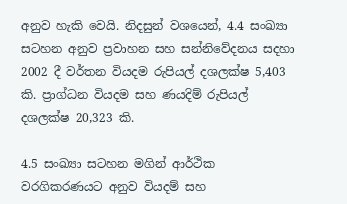අනුව හැකි වෙයි. නිදසුන් වශයෙන්, 4.4 සංඛ්‍යා සටහන අනුව ප්‍රවාහන සහ සන්නිවේදනය සදහා 2002 දී වර්තන වියදම රුපියල් දශලක්ෂ 5,403 කි. ප්‍රාග්ධන වියදම සහ ණයදිම් රුපියල් දශලක්ෂ 20,323 කි.

4.5 සංඛ්‍යා සටහන මගින් ආර්ථික වරගිකරණයට අනුව වියදම් සහ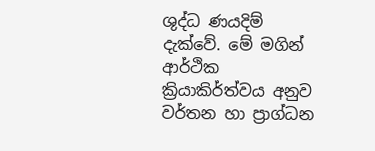ශුද්ධ ණයදිම් දැක්වේ. මේ මගින් ආර්ථික ක්‍රියාකිර්ත්වය අනුව වර්තන හා ප්‍රාග්ධන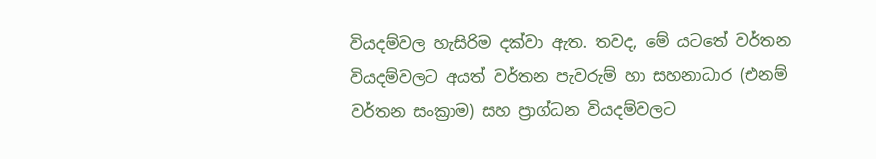වියදම්වල හැසිරිම දක්වා ඇත. තවද, මේ යටතේ වර්තන වියදම්වලට අයත් වර්තන පැවරුම් හා සහනාධාර (එනම් වර්තන සංක්‍රාම) සහ ප්‍රාග්ධන වියදම්වලට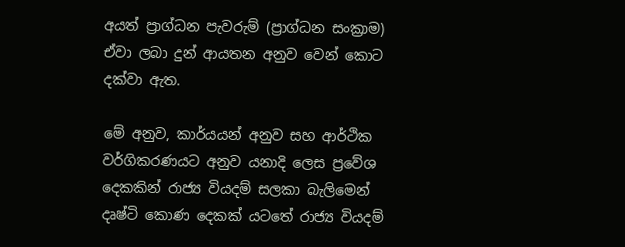අයත් ප්‍රාග්ධන පැවරුම් (ප්‍රාග්ධන සංක්‍රාම) ඒවා ලබා දුන් ආයතන අනුව වෙන් කොට දක්වා ඇත.

මේ අනුව, කාර්යයන් අනුව සහ ආර්ථික වර්ගිකරණයට අනුව යනාදි ලෙස ප්‍රවේශ දෙකකින් රාජ්‍ය වියදම් සලකා බැලිමෙන් දෘෂ්ටි කොණ දෙකක් යටතේ රාජ්‍ය වියදම්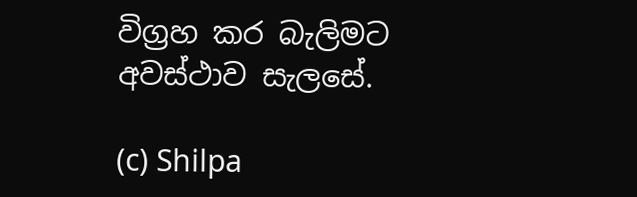විග්‍රහ කර බැලිමට අවස්ථාව සැලසේ.

(c) Shilpa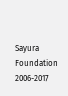Sayura Foundation 2006-2017